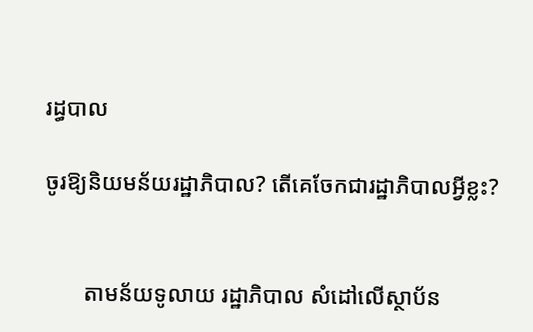រដ្ធបាល

ចូរឱ្យនិយមន័យរដ្ឋាភិបាល? តើគេចែកជារដ្ឋាភិបាលអ្វីខ្លះ?


       តាមន័យទូលាយ រដ្ឋាភិបាល សំដៅលើស្ថាប័ន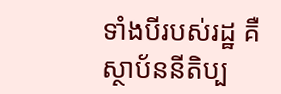ទាំងបីរបស់រដ្ឋ គឺស្ថាប័ននីតិប្ប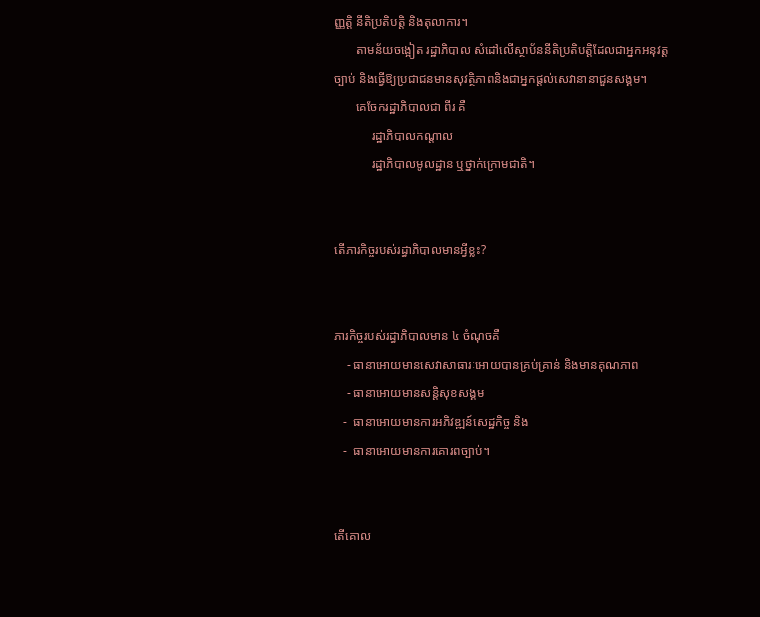ញ្ញត្តិ នីតិប្រតិបត្តិ និងតុលាការ។
       តាមន័យចង្អៀត រដ្ឋាភិបាល សំដៅលើស្ថាប័ននីតិប្រតិបត្តិដែលជាអ្នកអនុវត្តច្បាប់ និងធ្វើឱ្យប្រជាជនមានសុវត្ថិភាពនិងជាអ្នកផ្តល់សេវានានាជួនសង្គម។
       គេចែករដ្ឋាភិបាលជា ពីរ គឺ
            រដ្ឋាភិបាលកណ្តាល
            រដ្ឋាភិបាលមូលដ្ឋាន ឬថ្នាក់ក្រោមជាតិ។


តើភារកិច្ចរបស់រដ្ធាភិបាលមានអ្វីខ្លះ?


ភារកិច្ចរបស់រដ្ធាភិបាលមាន ៤ ចំណុចគឺ
    - ធានាអោយមានសេវាសាធារៈអោយបានគ្រប់គ្រាន់ និងមានគុណភាព
    - ធានាអោយមានសន្តិសុខសង្គម
   -  ធានាអោយមានការអភិវឌ្ឍន៍សេដ្ឋកិច្ច និង
   -  ធានាអោយមានការគោរពច្បាប់។


តើគោល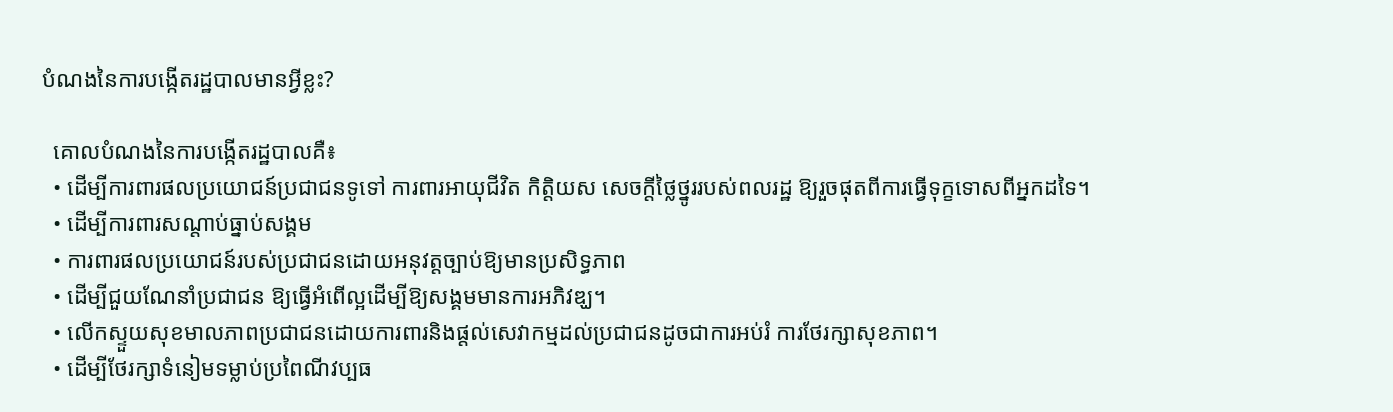បំណងនៃការបង្កើតរដ្ឋបាលមានអ្វីខ្លះ?

  គោលបំណងនៃការបង្កើតរដ្ឋបាលគឺ៖
  • ដើម្បីការពារផលប្រយោជន៍ប្រជាជនទូទៅ ការពារអាយុជីវិត កិត្តិយស សេចក្តីថ្លៃថ្នូររបស់ពលរដ្ឋ ឱ្យរួចផុតពីការធ្វើទុក្ខទោសពីអ្នកដទៃ។
  • ដើម្បីការពារសណ្តាប់ធ្នាប់សង្គម
  • ការពារផលប្រយោជន៍របស់ប្រជាជនដោយអនុវត្តច្បាប់ឱ្យមានប្រសិទ្ធភាព
  • ដើម្បីជួយណែនាំប្រជាជន ឱ្យធ្វើអំពើល្អដើម្បីឱ្យសង្គមមានការអភិវឌ្ឃ។
  • លើកស្ទួយសុខមាលភាពប្រជាជនដោយការពារនិងផ្តល់សេវាកម្មដល់ប្រជាជនដូចជាការអប់រំ ការថែរក្សាសុខភាព។
  • ដើម្បីថែរក្សាទំនៀមទម្លាប់ប្រពៃណីវប្បធ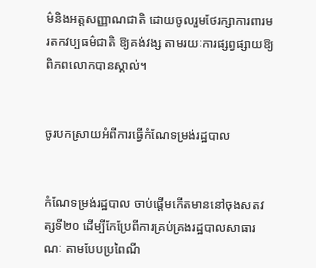ម៌និងអត្តសញ្ញាណជាតិ ដោយចូលរួមថែរក្សាការពារមរតកវប្បធម៌ជាតិ ឱ្យគង់វង្ស តាមរយៈការផ្សព្វផ្សាយឱ្យពិភពលោកបានស្គាល់។


ចូរបកស្រាយអំពីការធ្វើកំណែទម្រង់រដ្ឋបាល


កំណែទម្រង់រដ្ឋបាល ចាប់ផ្តើមកើតមាននៅចុងសតវត្សទី២០ ដើម្បីកែប្រែពីការគ្រប់គ្រងរដ្ឋបាលសាធារណៈ តាមបែបប្រពៃណី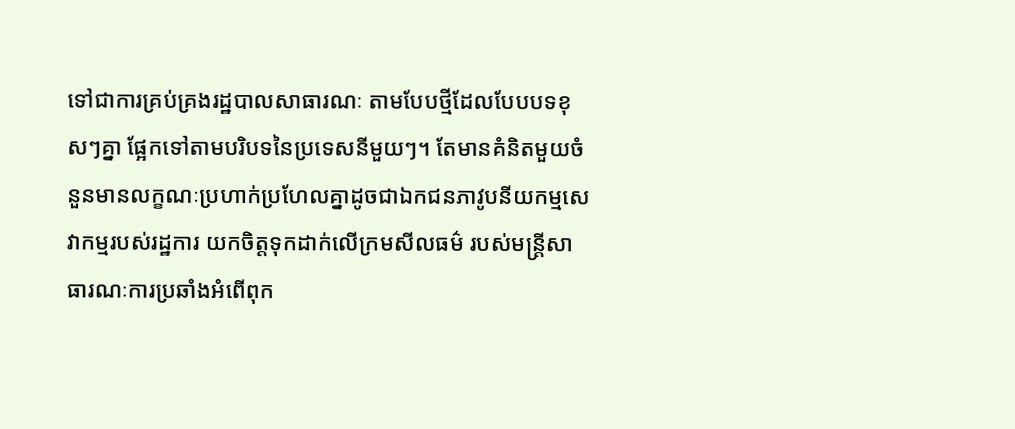ទៅជាការគ្រប់គ្រងរដ្ឋបាលសាធារណៈ តាមបែបថ្មីដែលបែបបទខុសៗគ្នា ផ្អែកទៅតាមបរិបទនៃប្រទេសនីមួយៗ។ តែមានគំនិតមួយចំនួនមានលក្ខណៈប្រហាក់ប្រហែលគ្នាដូចជាឯកជនភាវូបនីយកម្មសេវាកម្មរបស់រដ្ឋការ យកចិត្តទុកដាក់លើក្រមសីលធម៌ របស់មន្ត្រីសាធារណៈការប្រឆាំងអំពើពុក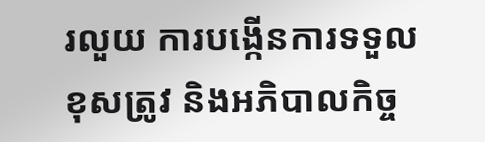រលួយ ការបង្កើនការទទួលខុសត្រូវ និងអភិបាលកិច្ច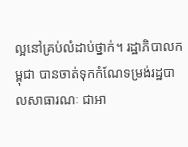ល្អនៅគ្រប់លំដាប់ថ្នាក់។ រដ្ឋាភិបាលកម្ពុជា បានចាត់ទុកកំណែទម្រង់រដ្ឋបាលសាធារណៈ ជាអា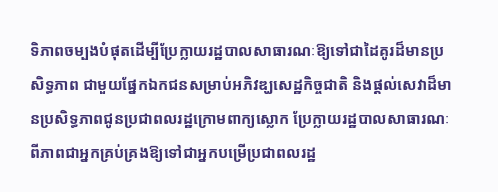ទិភាពចម្បងបំផុតដើម្បីប្រែក្លាយរដ្ឋបាលសាធារណៈឱ្យទៅជាដៃគូរដ៏មានប្រសិទ្ធភាព ជាមួយផ្នែកឯកជនសម្រាប់អភិវឌ្ឃសេដ្ឋកិច្ចជាតិ និងផ្តល់សេវាដ៏មានប្រសិទ្ធភាពជូនប្រជាពលរដ្ឋក្រោមពាក្យស្លោក ប្រែក្លាយរដ្ឋបាលសាធារណៈពីភាពជាអ្នកគ្រប់គ្រងឱ្យទៅជាអ្នកបម្រើប្រជាពលរដ្ឋ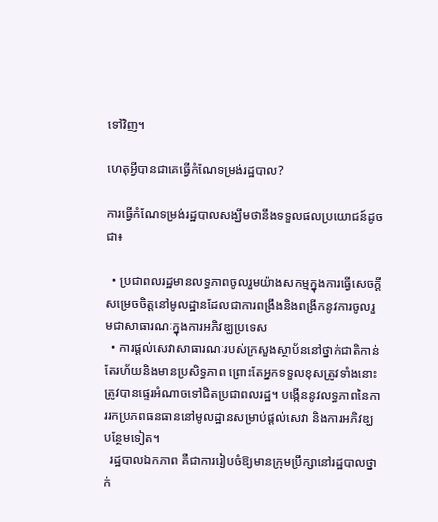ទៅវិញ។

ហេតុអ្វីបានជាគេធ្វើកំណែទម្រង់រដ្ឋបាល?

ការធ្វើកំណែទម្រង់រដ្ឋបាលសង្ឃឹមថានឹងទទួលផលប្រយោជន៍ដូចជា៖

  • ប្រជាពលរដ្ឋមានលទ្ធភាពចូលរួមយ៉ាងសកម្មក្នុងការធ្វើសេចក្តីសម្រេចចិត្តនៅមូលដ្ឋានដែលជាការពង្រឹងនិងពង្រីកនូវការចូលរួមជាសាធារណៈក្នុងការអភិវឌ្ឃប្រទេស
  • ការផ្តល់សេវាសាធារណៈរបស់ក្រសួងស្ថាប័ននៅថ្នាក់ជាតិកាន់តែរហ័យនិងមានប្រសិទ្ធភាព ព្រោះតែអ្នកទទួលខុសត្រូវទាំងនោះត្រូវបានផ្ទេរអំណាចទៅជិតប្រជាពលរដ្ឋ។ បង្កើននូវលទ្ធភាពនៃការរកប្រភពធនធាននៅមូលដ្ឋានសម្រាប់ផ្តល់សេវា និងការអភិវឌ្ឃបន្ថែមទៀត។
  រដ្ឋបាលឯកភាព គឺជាការរៀបចំឱ្យមានក្រុមប្រឹក្សានៅរដ្ឋបាលថ្នាក់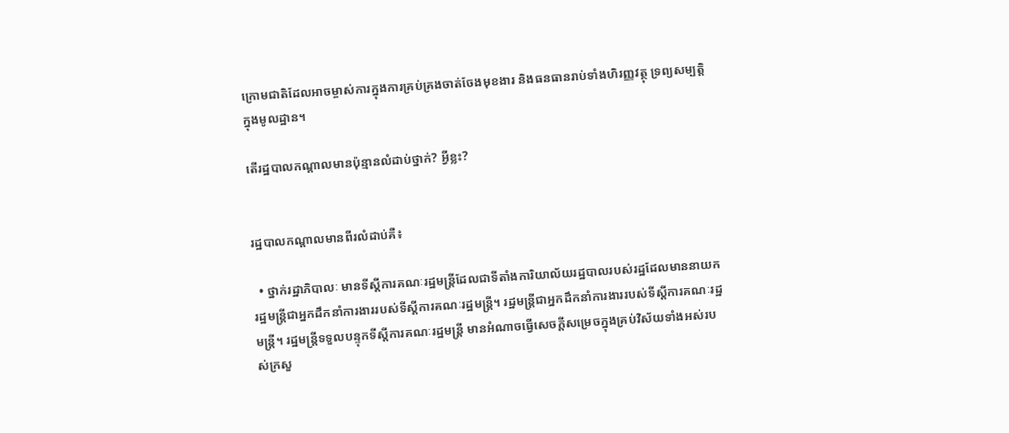ក្រោមជាតិដែលអាចម្ចាស់ការក្នុងការគ្រប់គ្រងចាត់ចែងមុខងារ និងធនធានរាប់ទាំងហិរញ្ញវត្ថុ ទ្រព្យសម្បត្តិក្នុងមូលដ្ឋាន។

តើរដ្ឋបាលកណ្តាលមានប៉ុន្មានលំដាប់ថ្នាក់? អ្វីខ្លះ?


រដ្ឋបាលកណ្តាលមានពីរលំដាប់គឺ៖

  • ថ្នាក់រដ្ឋាភិបាលៈ មានទីស្តីការគណៈរដ្ឋមន្ត្រីដែលជាទីតាំងការិយាល័យរដ្ឋបាលរបស់រដ្ឋដែលមាននាយករដ្ឋមន្ត្រីជាអ្នកដឹកនាំការងាររបស់ទីស្តីការគណៈរដ្ឋមន្ត្រី។ រដ្ឋមន្ត្រីជាអ្នកដឹកនាំការងាររបស់ទីស្តីការគណៈរដ្ឋមន្ត្រី។ រដ្ឋមន្ត្រីទទួលបន្ទុកទីស្តីការគណៈរដ្ឋមន្ត្រី មានអំណាចធ្វើសេចក្តីសម្រេចក្នុងគ្រប់វិស័យទាំងអស់របស់ក្រសួ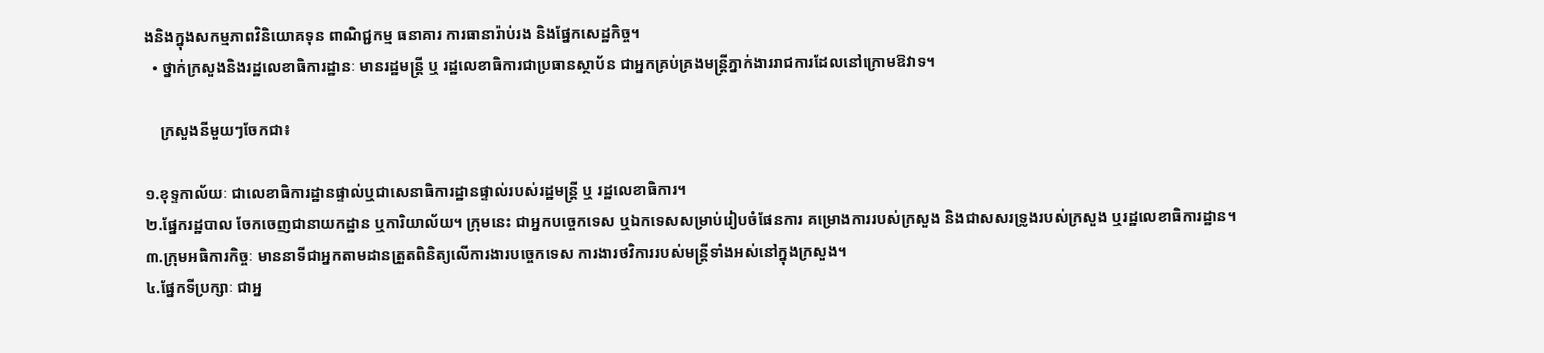ងនិងក្នុងសកម្មភាពវិនិយោគទុន ពាណិជ្ជកម្ម ធនាគារ ការធានារ៉ាប់រង និងផ្នែកសេដ្ឋកិច្ច។
  • ថ្នាក់ក្រសួងនិងរដ្ឋលេខាធិការដ្ឋានៈ មានរដ្ឋមន្ត្រី ឬ រដ្ឋលេខាធិការជាប្រធានស្ថាប័ន ជាអ្នកគ្រប់គ្រងមន្ត្រីភ្នាក់ងាររាជការដែលនៅក្រោមឱវាទ។

    ក្រសួងនីមួយៗចែកជា៖

១.ខុទ្ទកាល័យៈ ជាលេខាធិការដ្ឋានផ្ទាល់ឬជាសេនាធិការដ្ឋានផ្ទាល់របស់រដ្ឋមន្ត្រី ឬ រដ្ឋលេខាធិការ។
២.ផ្នែករដ្ឋបាល ចែកចេញជានាយកដ្ឋាន ឬការិយាល័យ។ ក្រុមនេះ ជាអ្នកបច្ចេកទេស ឬឯកទេសសម្រាប់រៀបចំផែនការ គម្រោងការរបស់ក្រសួង និងជាសសរទ្រូងរបស់ក្រសួង ឬរដ្ឋលេខាធិការដ្ឋាន។
៣.ក្រុមអធិការកិច្ចៈ មាននាទីជាអ្នកតាមដានត្រួតពិនិត្យលើការងារបច្ចេកទេស ការងារថវិការរបស់មន្ត្រីទាំងអស់នៅក្នុងក្រសួង។
៤.ផ្នែកទីប្រក្សាៈ ជាអ្ន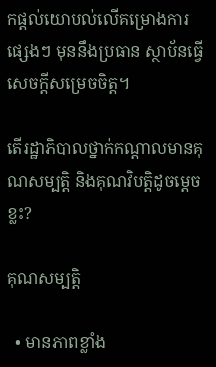កផ្តល់យោបល់លើគម្រោងការផ្សេងៗ មុននឹងប្រធាន ស្ថាប័នធ្វើសេចក្តីសម្រេចចិត្ត។

តើរដ្ឋាភិបាលថ្នាក់កណ្តាលមានគុណសម្បត្តិ និងគុណវិបត្តិដូចម្តេចខ្លះ?

គុណសម្បត្តិ

  • មានភាពខ្លាំង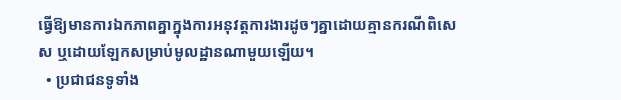ធ្វើឱ្យមានការឯកភាពគ្នាក្នុងការអនុវត្តការងារដូចៗគ្នាដោយគ្មានករណីពិសេស ឬដោយឡែកសម្រាប់មូលដ្ឋានណាមួយឡើយ។
  • ប្រជាជនទូទាំង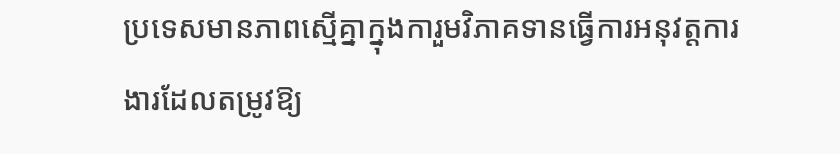ប្រទេសមានភាពស្មើគ្នាក្នុងការួមវិភាគទានធ្វើការអនុវត្តការងារដែលតម្រូវឱ្យ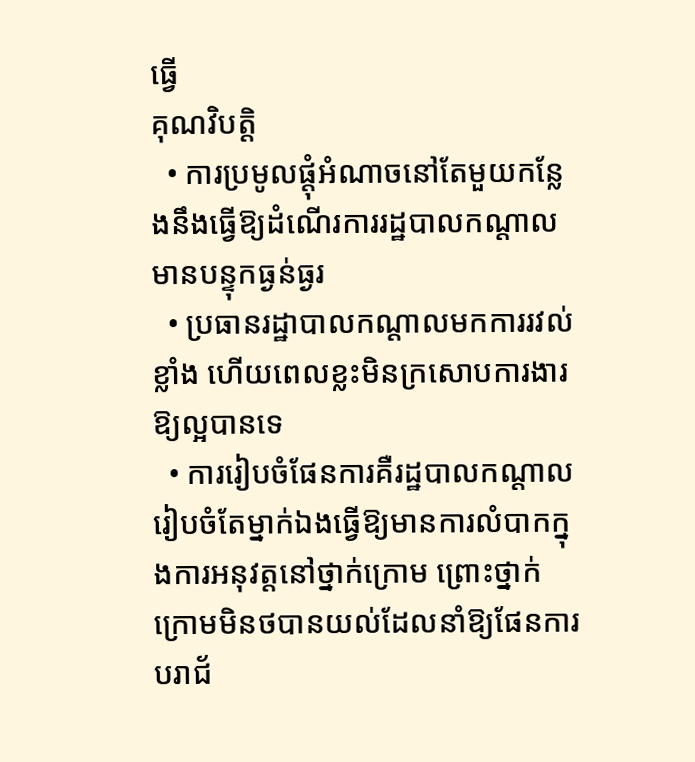ធ្វើ
គុណវិបត្តិ
  • ការប្រមូលផ្តុំអំណាចនៅតែមួយកន្លែងនឹងធ្វើឱ្យដំណើរការរដ្ឋបាលកណ្តាលមានបន្ទុកធ្ងន់ធ្ងរ
  • ប្រធានរដ្ឋាបាលកណ្តាលមកការរវល់ខ្លាំង ហើយពេលខ្លះមិនក្រសោបការងារឱ្យល្អបានទេ
  • ការរៀបចំផែនការគឺរដ្ឋបាលកណ្តាលរៀបចំតែម្នាក់ឯងធ្វើឱ្យមានការលំបាកក្នុងការអនុវត្តនៅថ្នាក់ក្រោម ព្រោះថ្នាក់ក្រោមមិនថបានយល់ដែលនាំឱ្យផែនការបរាជ័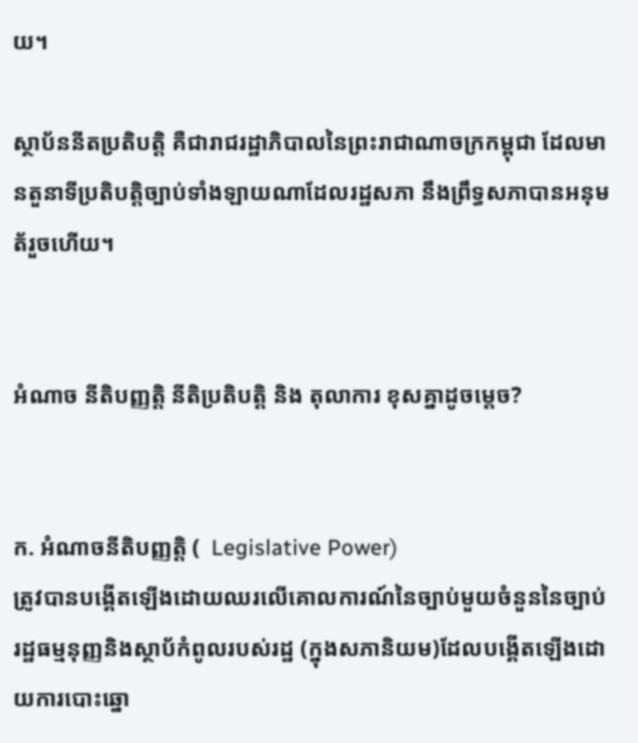យ។

ស្ថាប័ននីតប្រតិបតិ្ត គឺជារាជរដ្ឋាភិបាលនៃព្រះរាជាណាចក្រកម្ពុជា ដែលមានតួនាទីប្រតិបត្តិច្បាប់ទាំងឡាយណាដែលរដ្ឋសភា នឹងព្រឹទ្ធសភាបានអនុមត័រួចហើយ។


អំណាច នីតិបញ្ញត្តិ នីតិប្រតិបត្តិ និង តុលាការ ខុសគ្នាដូចម្តេច?


ក. អំណាចនីតិបញ្ញត្តិ (  Legislative Power)
ត្រូវបានបង្គើតឡើងដោយឈរលើគោលការណ៍នៃច្បាប់មួយចំនួននៃច្បាប់រដ្ឋធម្មនុញ្ញនិងស្ថាប័កំពូលរបស់រដ្ឋ (ក្នុងសភានិយម)ដែលបង្គើតឡើងដោយការបោះឆ្នោ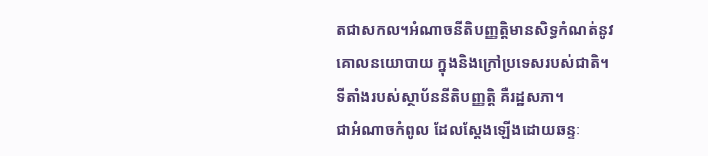តជាសកល។អំណាចនីតិបញ្ញតិ្តមានសិទ្ធកំណត់នូវគោលនយោបាយ ក្នុងនិងក្រៅប្រទេសរបស់ជាតិ។ ទីតាំងរបស់ស្ថាប័ននីតិបញ្ញត្តិ គឺរដ្ឋសភា។
ជាអំណាចកំពូល ដែលស្ដែងឡើងដោយឆន្ទៈ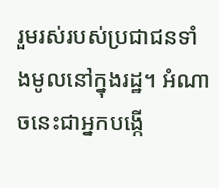រួមរស់របស់ប្រជាជនទាំងមូលនៅក្នុងរដ្ឋ។ អំណាចនេះជាអ្នកបង្កើ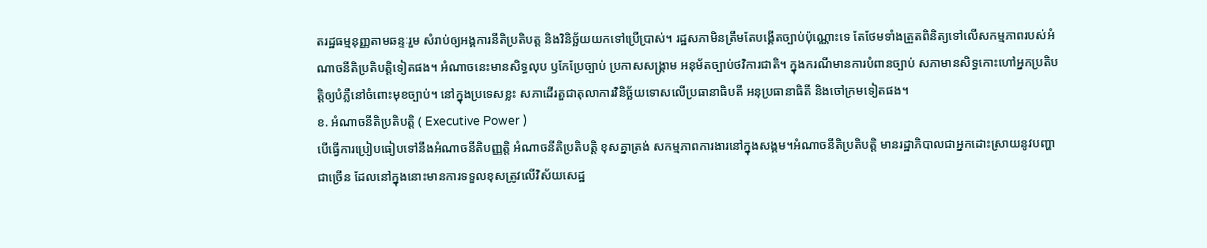តរដ្ឋធម្មនុញ្ញតាមឆន្ទៈរួម សំរាប់ឲ្យអង្គការនីតិប្រតិបត្ត និងវិនិច្ឆ័យយកទៅប្រើប្រាស់។ រដ្ឋសភាមិនត្រឹមតែបង្គើតច្បាប់ប៉ុណ្ណោះទេ តែថែមទាំងត្រួតពិនិត្យទៅលើសកម្មភាពរបស់អំណាចនីតិប្រតិបត្តិទៀតផង។ អំណាចនេះមានសិទ្ធលុប ឫកែប្រែច្បាប់ ប្រកាសសង្គ្រាម អនុម័តច្បាប់ថវិការជាតិ។ ក្នុងករណីមានការបំពានច្បាប់ សភាមានសិទ្ធកោះហៅអ្នកប្រតិបត្តិឲ្យបំភ្លឺនៅចំពោះមុខច្បាប់។ នៅក្នុងប្រទេសខ្លះ សភាដើរតួជាតុលាការវិនិច្ឆ័យទោសលើប្រធានាធិបតី អនុប្រធានាធិតី និងចៅក្រមទៀតផង។
ខ. អំណាចនីតិប្រតិបត្តិ ( Executive Power )
បើធ្វើការប្រៀបធៀបទៅនឹងអំណាចនីតិបញ្ញត្តិ អំណាចនីតិប្រតិបត្តិ ខុសគ្នាត្រង់ សកម្មភាពការងារនៅក្នុងសង្គម។អំណាចនីតិប្រតិបត្តិ មានរដ្ឋាភិបាលជាអ្នកដោះស្រាយនូវបញ្ហាជាច្រើន ដែលនៅក្នុងនោះមានការទទួលខុសត្រូវលើវិស័យសេដ្ឋ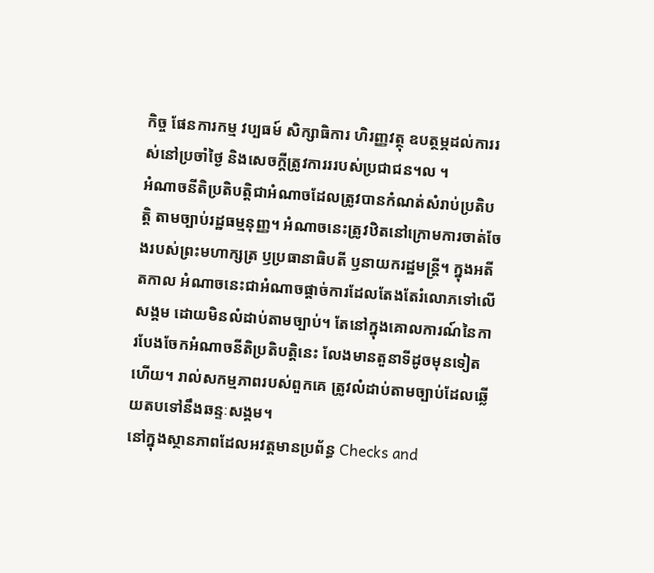កិច្ច ផែនការកម្ម វប្បធម៍ សិក្សាធិការ ហិរញ្ញវត្ថុ ឧបត្ថម្ភដល់ការរស់នៅប្រចាំថ្ងៃ និងសេចក្ដីត្រូវការររបស់ប្រជាជន។ល ។
អំណាចនីតិប្រតិបត្តិជាអំណាចដែលត្រូវបានកំណត់សំរាប់ប្រតិបត្តិ តាមច្បាប់រដ្ឋធម្មនុញ្ញ។ អំណាចនេះត្រូវឋិតនៅក្រោមការចាត់ចែងរបស់ព្រះមហាក្សត្រ ឫប្រធានាធិបតី ឫនាយករដ្ឋមន្ត្រី។ ក្នុងអតីតកាល អំណាចនេះជាអំណាចផ្តាច់ការដែលតែងតែរំលោភទៅលើសង្គម ដោយមិនលំដាប់តាមច្បាប់។ តែនៅក្នុងគោលការណ៍នៃការបែងចែកអំណាចនីតិប្រតិបត្តិនេះ លែងមានតួនាទីដូចមុនទៀតហើយ។ រាល់សកម្មភាពរបស់ពួកគេ ត្រូវលំដាប់តាមច្បាប់ដែលឆ្លើយតបទៅនឹងឆន្ទៈសង្គម។
នៅក្នុងស្ថានភាពដែលអវត្តមានប្រព័ន្ធ Checks and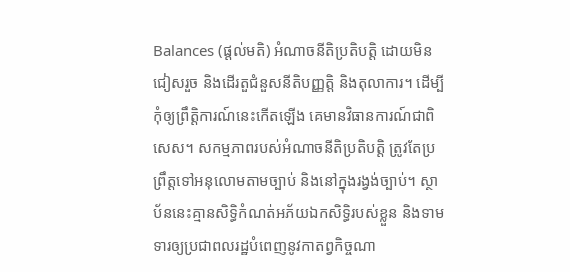Balances (ផ្តល់មតិ) អំណាចនីតិប្រតិបត្តិ ដោយមិនជៀសរួច និងដើរតួជំនួសនីតិបញ្ញត្តិ និងតុលាការ។ ដើម្បីកុំឲ្យព្រឹត្តិការណ៍នេះកើតឡើង គេមានវិធានការណ៍ជាពិសេស។ សកម្មភាពរបស់អំណាចនីតិប្រតិបត្តិ ត្រូវតែប្រព្រឹត្តទៅអនុលោមតាមច្បាប់ និងនៅក្នុងរង្វង់ច្បាប់។ ស្ថាប័ននេះគ្មានសិទ្ធិកំណត់អភ័យឯកសិទ្ធិរបស់ខ្លួន និងទាមទារឲ្យប្រជាពលរដ្ឋបំពេញនូវកាតព្វកិច្ចណា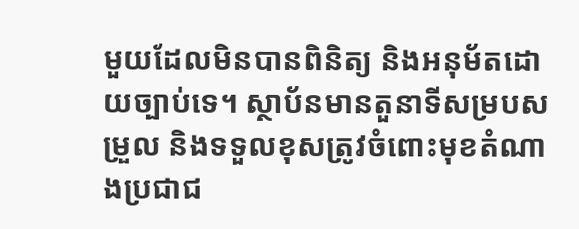មួយដែលមិនបានពិនិត្យ និងអនុម័តដោយច្បាប់ទេ។ ស្ថាប័នមានតួនាទីសម្របសម្រួល និងទទួលខុសត្រូវចំពោះមុខតំណាងប្រជាជ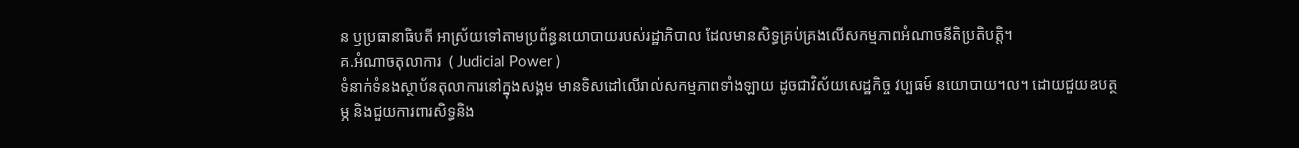ន ឫប្រធានាធិបតី អាស្រ័យទៅតាមប្រព័ន្ធនយោបាយរបស់រដ្ឋាភិបាល ដែលមានសិទ្ធគ្រប់គ្រងលើសកម្មភាពអំណាចនីតិប្រតិបត្តិ។
គ.អំណាចតុលាការ  ( Judicial Power )
ទំនាក់ទំនងស្ថាប័នតុលាការនៅក្នុងសង្គម មានទិសដៅលើរាល់សកម្មភាពទាំងឡាយ ដូចជាវិស័យសេដ្ឋកិច្ច វប្បធម៍ នយោបាយ។ល។ ដោយជួយឧបត្ថម្ភ និងជួយការពារសិទ្ធនិង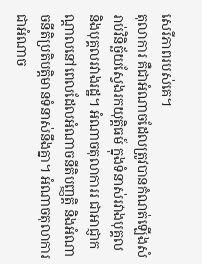សេរីភាពរបស់គេ។
តុលាការ គឺជាអំណាចដែលត្រូវបានកំណត់ឡើងសំរាប់វិនិច្ឆ័យស្វែងរកយុត្តិធម៍ ក្នុងទំនាស់រវាងបុគ្គល និងបុគ្គលរវាងរដ្ឋ។ អំណាចតុលាការរ ជាអាជ្ញាកណ្ដាលនៅពេលដែលអំណាចនីតិបញ្ញត្តិ និងអំណាចនីតិប្រតិបត្តិមានទំនាស់នឹងគ្នា។ អំណាចតុលាការជាអំណាច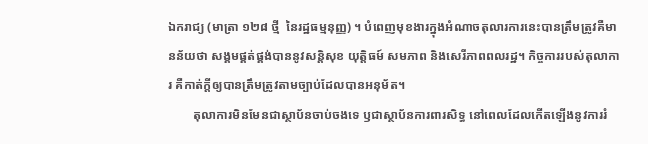ឯករាជ្យ (មាត្រា ១២៨ ថ្មី  នៃរដ្ឋធម្មនុញ្ញ) ។ បំពេញមុខងារក្នុងអំណាចតុលារការនេះបានត្រឹមត្រូវគឺមានន័យថា សង្គមផ្គត់ផ្គង់បាននូវសន្តិសុខ យុត្តិធម៍ សមភាព និងសេរីភាពពលរដ្ឋ។ កិច្ចការរបស់តុលាការ គឺកាត់ក្ដីឲ្យបានត្រឹមត្រូវតាមច្បាប់ដែលបានអនុម័ត។
        តុលាការមិនមែនជាស្ថាប័នចាប់ចងទេ ឫជាស្ថាប័នការពារសិទ្ធ នៅពេលដែលកើតឡើងនូវការរំ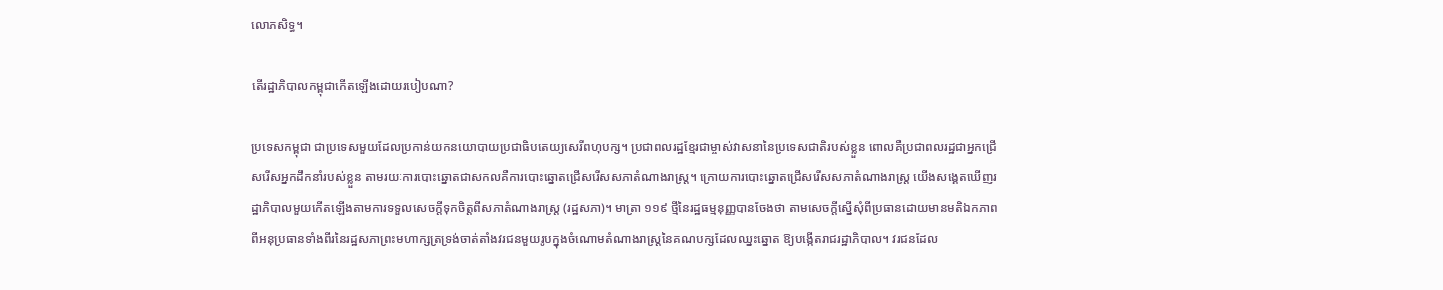លោភសិទ្ធ។

តើរដ្ឋាភិបាលកម្ពុជាកើតឡើងដោយរបៀបណា?

ប្រទេសកម្ពុជា ជាប្រទេសមួយដែលប្រកាន់យកនយោបាយប្រជាធិបតេយ្យសេរីពហុបក្ស។ ប្រជាពលរដ្ឋខ្មែរជាម្ចាស់វាសនានៃប្រទេសជាតិរបស់ខ្លួន ពោលគឺប្រជាពលរដ្ឋជាអ្នកជ្រើសរើសអ្នកដឹកនាំរបស់ខ្លួន តាមរយៈការបោះឆ្នោតជាសកលគឺការបោះឆ្នោតជ្រើសរើសសភាតំណាងរាស្ត្រ។ ក្រោយការបោះឆ្នោតជ្រើសរើសសភាតំណាងរាស្ត្រ យើងសង្គេតឃើញរដ្ឋាភិបាលមួយកើតឡើងតាមការទទួលសេចក្តីទុកចិត្តពីសភាតំណាងរាស្ត្រ (រដ្ឋសភា)។ មាត្រា ១១៩ ថ្មីនៃរដ្ឋធម្មនុញ្ញបានចែងថា តាមសេចក្តីស្នើសុំពីប្រធានដោយមានមតិឯកភាពពីអនុប្រធានទាំងពីរនៃរដ្ឋសភាព្រះមហាក្សត្រទ្រង់ចាត់តាំងវរជនមួយរូបក្នុងចំណោមតំណាងរាស្ត្រនៃគណបក្សដែលឈ្នះឆ្នោត ឱ្យបង្កើតរាជរដ្ឋាភិបាល។ វរជនដែល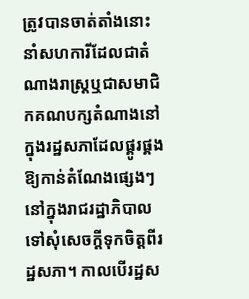ត្រូវបានចាត់តាំងនោះ នាំសហការីដែលជាតំណាងរាស្ត្រឬជាសមាជិកគណបក្សតំណាងនៅក្នុងរដ្ឋសភាដែលផ្គូរផ្គងឱ្យកាន់តំណែងផ្សេងៗនៅក្នុងរាជរដ្ឋាភិបាលទៅសុំសេចក្តីទុកចិត្តពីរដ្ឋសភា។ កាលបើរដ្ឋស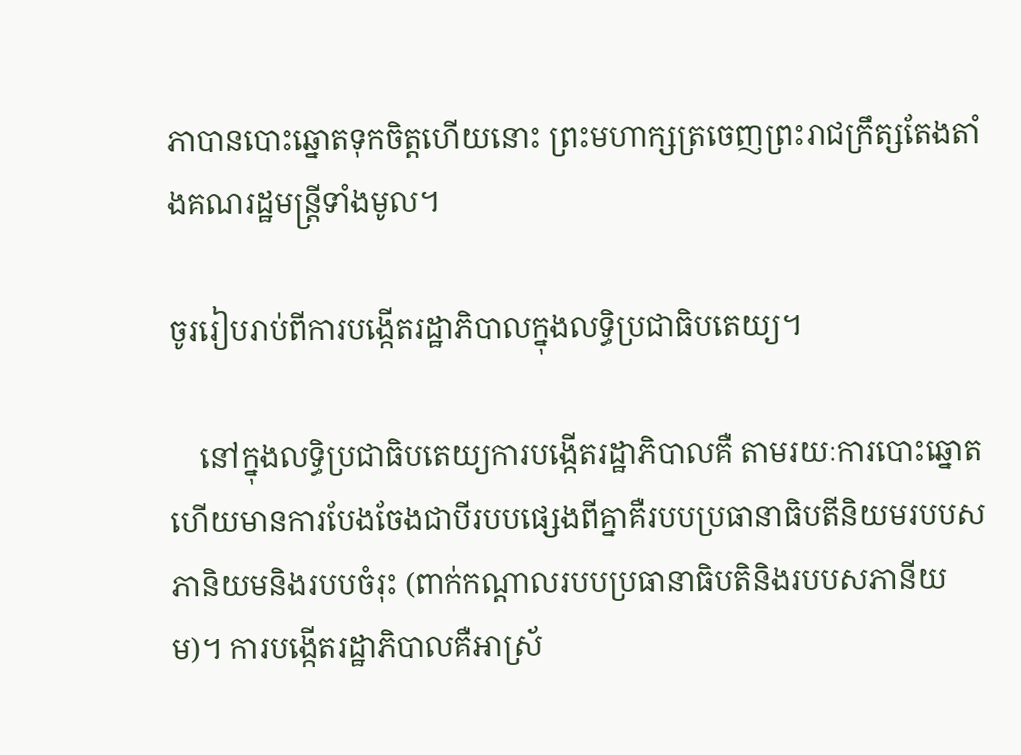ភាបានបោះឆ្នោតទុកចិត្តហើយនោះ ព្រះមហាក្សត្រចេញព្រះរាជក្រឹត្សតែងតាំងគណរដ្ឋមន្ត្រីទាំងមូល។

ចូររៀបរាប់ពីការបង្កើតរដ្ឋាភិបាលក្នុងលទ្ធិប្រជាធិបតេយ្យ។

    នៅក្នុងលទិ្ធប្រជាធិបតេយ្យការបង្កើតរដ្ឋាភិបាលគឺ តាមរយៈការបោះឆ្នោតហើយមានការបែងចែងជាបីរបបផ្សេងពីគ្នាគឺរបបប្រធានាធិបតីនិយមរបបសភានិយមនិងរបបចំរុះ (ពាក់កណ្តាលរបបប្រធានាធិបតិនិងរបបសភានីយម)។ ការបង្កើតរដ្ឋាភិបាលគឺអាស្រ័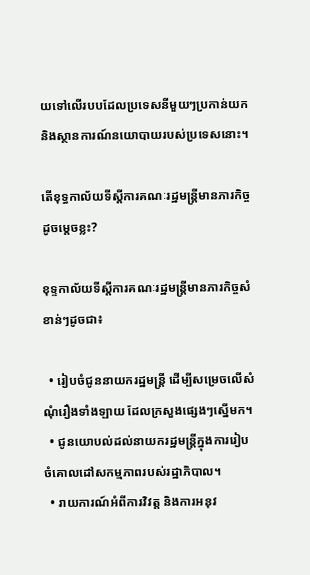យទៅលើរបបដែលប្រទេសនីមួយៗប្រកាន់យក និងស្ថានការណ៍នយោបាយរបស់ប្រទេសនោះ។

តើខុទ្ធកាល័យទីស្តីការគណៈរដ្ឋមន្ត្រីមានភារកិច្ចដូចម្តេចខ្លះ?

ខុទ្ទកាល័យទីស្តីការគណៈរដ្ឋមន្ត្រីមានភារកិច្ចសំខាន់ៗដូចជា៖

  • រៀបចំជូននាយករដ្ឋមន្ត្រី ដើម្បីសម្រេចលើសំណុំរឿងទាំងឡាយ ដែលក្រសួងផ្សេងៗស្នើមក។
  • ជូនយោបល់ដល់នាយករដ្ឋមន្ត្រីក្នុងការរៀបចំគោលដៅសកម្មភាពរបស់រដ្ឋាភិបាល។
  • រាយការណ៍អំពីការវិវត្ត និងការអនុវ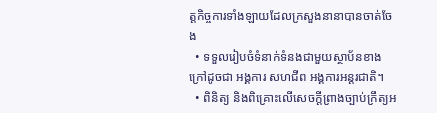ត្តកិច្ចការទាំងឡាយដែលក្រសួងនានាបានចាត់ចែង
  • ទទួលរៀបចំទំនាក់ទំនងជាមួយស្ថាប័នខាងក្រៅដូចជា អង្គការ សហជីព អង្គការអន្តរជាតិ។
  • ពិនិត្យ និងពិគ្រោះលើសេចក្តីព្រាងច្បាប់ក្រឹត្យអ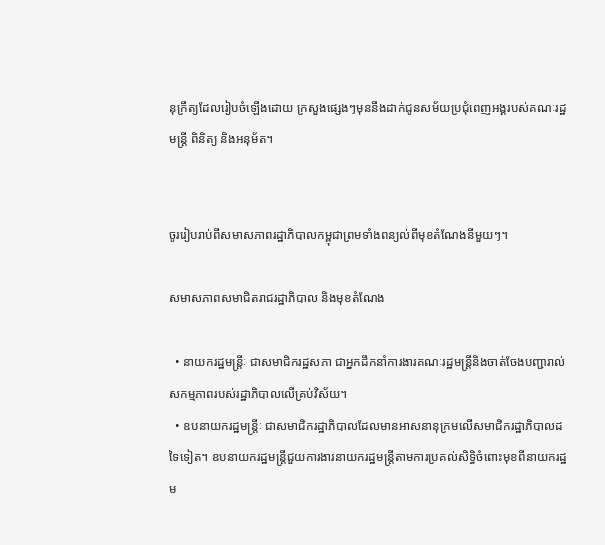នុក្រឹត្យដែលរៀបចំឡើងដោយ ក្រសួងផ្សេងៗមុននឹងដាក់ជូនសម័យប្រជុំពេញអង្គរបស់គណៈរដ្ឋមន្ត្រី ពិនិត្យ និងអនុម័ត។


ចូររៀបរាប់ពីសមាសភាពរដ្ឋាភិបាលកម្ពុជាព្រមទាំងពន្យល់ពីមុខតំណែងនីមួយៗ។

សមាសភាពសមាជិតរាជរដ្ឋាភិបាល និងមុខតំណែង

  • នាយករដ្ឋមន្ត្រីៈ ជាសមាជិករដ្ឋសភា ជាអ្នកដឹកនាំការងារគណៈរដ្ឋមន្ត្រីនិងចាត់ចែងបញ្ជារាល់សកម្មភាពរបស់រដ្ឋាភិបាលលើគ្រប់វិស័យ។
  • ឧបនាយករដ្ឋមន្ត្រីៈ ជាសមាជិករដ្ឋាភិបាលដែលមានអាសនានុក្រមលើសមាជិករដ្ឋាភិបាលដទៃទៀត។ ឧបនាយករដ្ឋមន្ត្រីជួយការងារនាយករដ្ឋមន្ត្រីតាមការប្រគល់សិទ្ធិចំពោះមុខពីនាយករដ្ឋម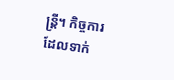ន្ត្រី។ កិច្ចការដែលទាក់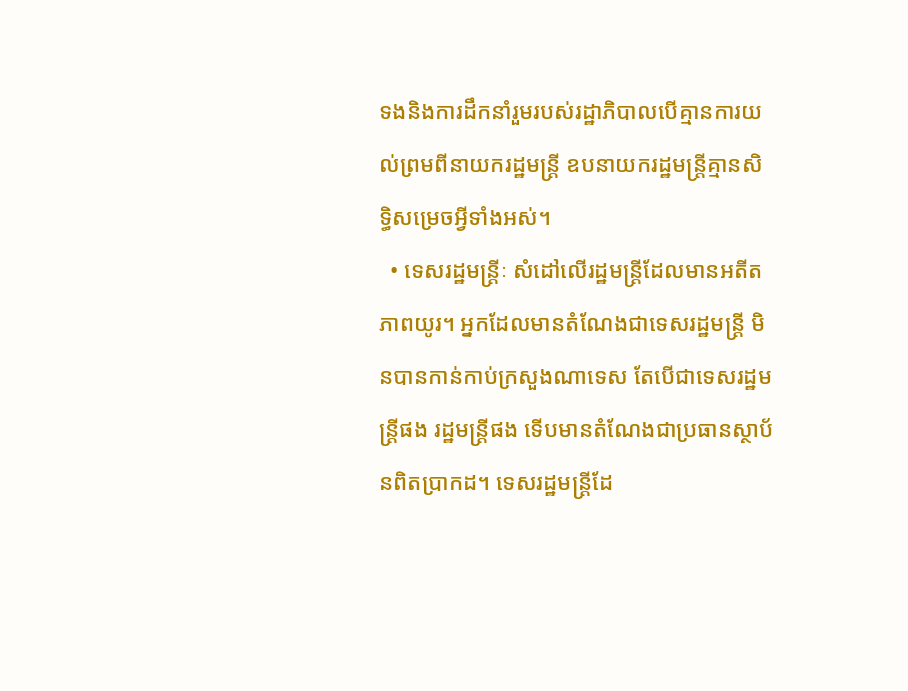ទងនិងការដឹកនាំរួមរបស់រដ្ឋាភិបាលបើគ្មានការយល់ព្រមពីនាយករដ្ឋមន្ត្រី ឧបនាយករដ្ឋមន្ត្រីគ្មានសិទ្ធិសម្រេចអ្វីទាំងអស់។
  • ទេសរដ្ឋមន្ត្រីៈ សំដៅលើរដ្ឋមន្ត្រីដែលមានអតីតភាពយូរ។ អ្នកដែលមានតំណែងជាទេសរដ្ឋមន្ត្រី មិនបានកាន់កាប់ក្រសួងណាទេស តែបើជាទេសរដ្ឋមន្ត្រីផង រដ្ឋមន្ត្រីផង ទើបមានតំណែងជាប្រធានស្ថាប័នពិតប្រាកដ។ ទេសរដ្ឋមន្ត្រីដែ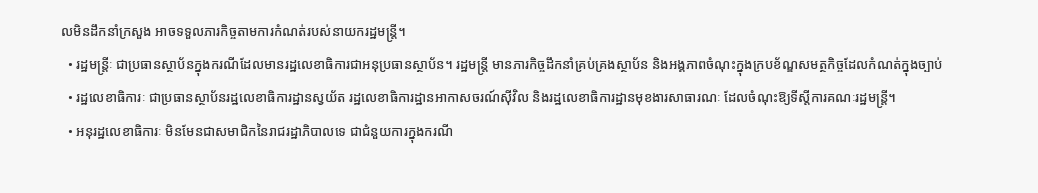លមិនដឹកនាំក្រសួង អាចទទួលភារកិច្ចតាមការកំណត់របស់នាយករដ្ឋមន្ត្រី។
  • រដ្ឋមន្ត្រីៈ ជាប្រធានស្ថាប័នក្នុងករណីដែលមានរដ្ឋលេខាធិការជាអនុប្រធានស្ថាប័ន។ រដ្ឋមន្ត្រី មានភារកិច្ចដឹកនាំគ្រប់គ្រងស្ថាប័ន និងអង្គភាពចំណុះក្នុងក្របខ័ណ្ឌសមត្ថកិច្ចដែលកំណត់ក្នុងច្បាប់
  • រដ្ឋលេខាធិការៈ ជាប្រធានស្ថាប័នរដ្ឋលេខាធិការដ្ឋានស្វយ័ត រដ្ឋលេខាធិការដ្ឋានអាកាសចរណ៍ស៊ីវិល និងរដ្ឋលេខាធិការដ្ឋានមុខងារសាធារណៈ ដែលចំណុះឱ្យទីស្តីការគណៈរដ្ឋមន្ត្រី។
  • អនុរដ្ឋលេខាធិការៈ មិនមែនជាសមាជិកនៃរាជរដ្ឋាភិបាលទេ ជាជំនួយការក្នុងករណី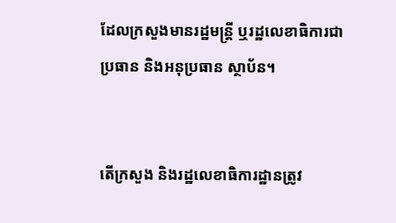ដែលក្រសួងមានរដ្ឋមន្ត្រី ឬរដ្ឋលេខាធិការជាប្រធាន និងអនុប្រធាន ស្ថាប័ន។


តើក្រសួង និងរដ្ឋលេខាធិការដ្ឋានត្រូវ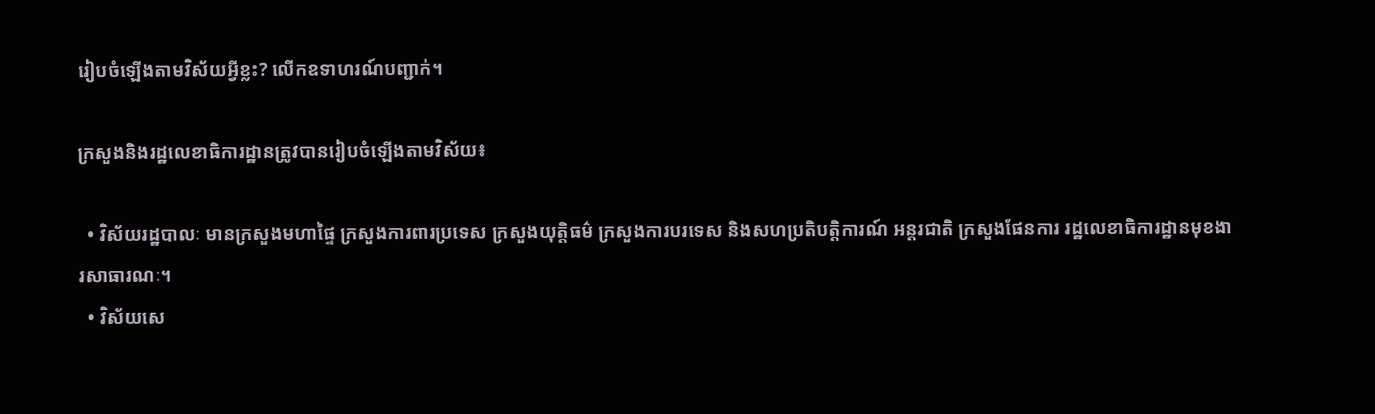រៀបចំឡើងតាមវិស័យអ្វីខ្លះ? លើកឧទាហរណ៍បញ្ជាក់។

ក្រសួងនិងរដ្ឋលេខាធិការដ្ឋានត្រូវបានរៀបចំឡើងតាមវិស័យ៖

  • វិស័យរដ្ឋបាលៈ មានក្រសួងមហាផ្ទៃ ក្រសួងការពារប្រទេស ក្រសួងយុត្តិធម៌ ក្រសួងការបរទេស និងសហប្រតិបត្តិការណ៍ អន្តរជាតិ ក្រសួងផែនការ រដ្ឋលេខាធិការដ្ឋានមុខងារសាធារណៈ។
  • វិស័យសេ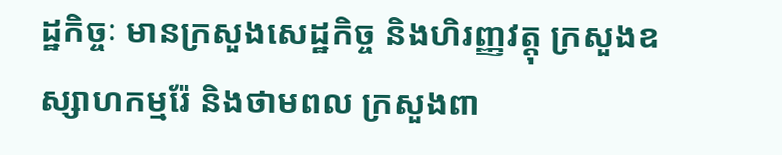ដ្ឋកិច្ចៈ មានក្រសួងសេដ្ឋកិច្ច និងហិរញ្ញវត្តុ ក្រសួងឧស្សាហកម្មរ៉ែ និងថាមពល ក្រសួងពា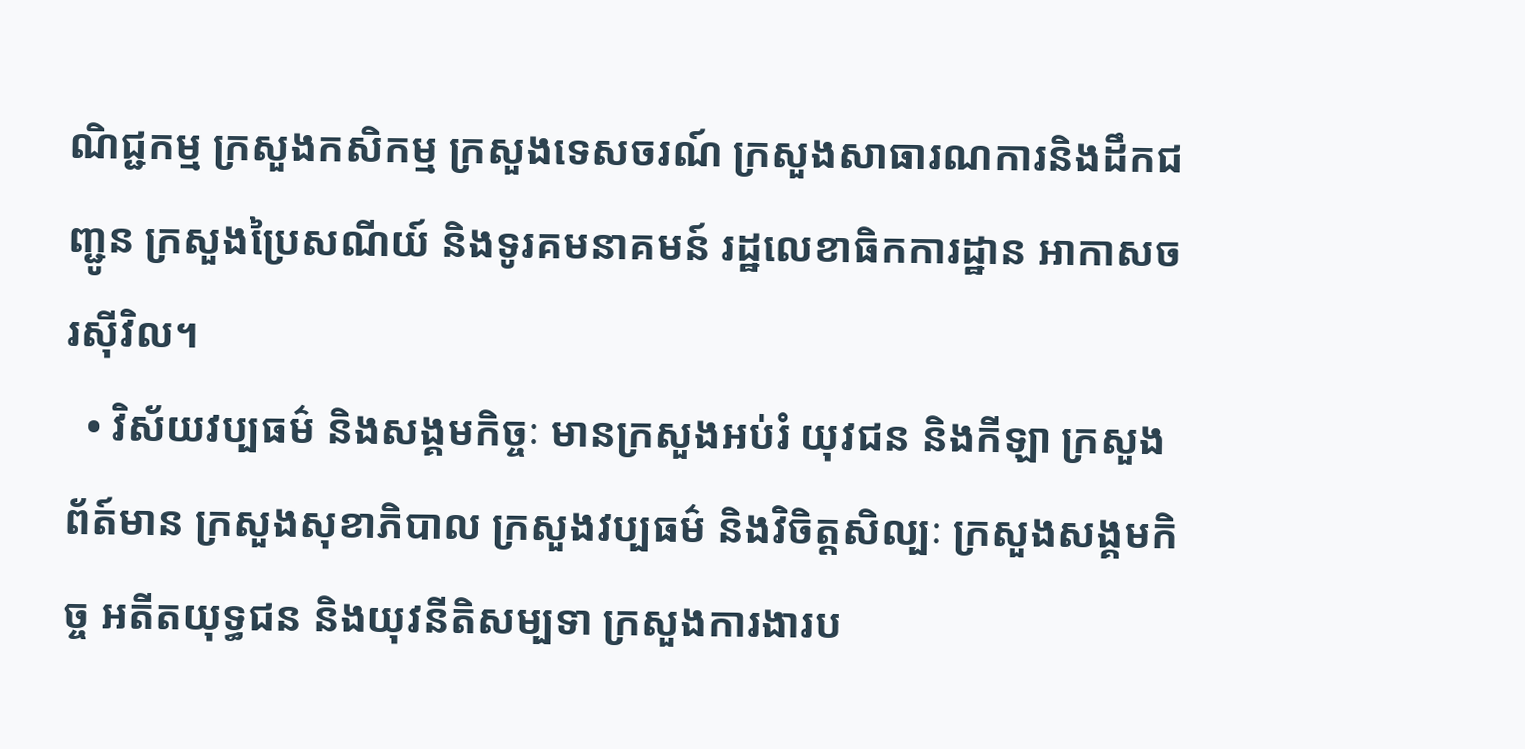ណិជ្ជកម្ម ក្រសួងកសិកម្ម ក្រសួងទេសចរណ៍ ក្រសួងសាធារណការនិងដឹកជញ្ជូន ក្រសួងប្រៃសណីយ៍ និងទូរគមនាគមន៍ រដ្ឋលេខាធិកការដ្ឋាន អាកាសចរស៊ីវិល។
  • វិស័យវប្បធម៌ និងសង្គមកិច្ចៈ មានក្រសួងអប់រំ យុវជន និងកីឡា ក្រសួងព័ត៍មាន ក្រសួងសុខាភិបាល ក្រសួងវប្បធម៌ និងវិចិត្តសិល្បៈ ក្រសួងសង្គមកិច្ច អតីតយុទ្ធជន និងយុវនីតិសម្បទា ក្រសួងការងារប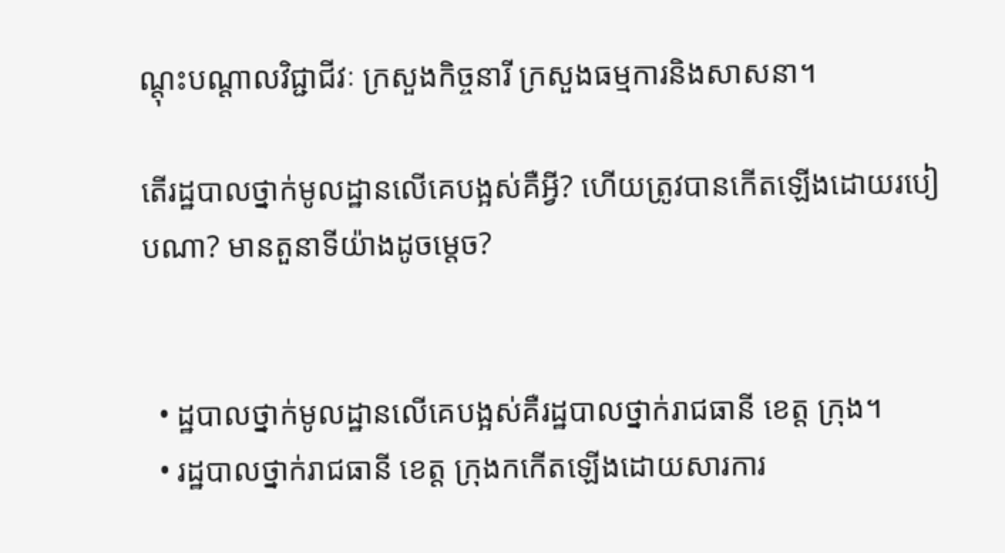ណ្តុះបណ្តាលវិជ្ជាជីវៈ ក្រសួងកិច្ចនារី ក្រសួងធម្មការនិងសាសនា។

តើរដ្ឋបាលថ្នាក់មូលដ្ឋានលើគេបង្អស់គឺអ្វី? ហើយត្រូវបានកើតឡើងដោយរបៀបណា? មានតួនាទីយ៉ាងដូចម្តេច?


  • ដ្ឋបាលថ្នាក់មូលដ្ឋានលើគេបង្អស់គឺរដ្ឋបាលថ្នាក់រាជធានី ខេត្ត ក្រុង។
  • រដ្ឋបាលថ្នាក់រាជធានី ខេត្ត ក្រុងកកើតឡើងដោយសារការ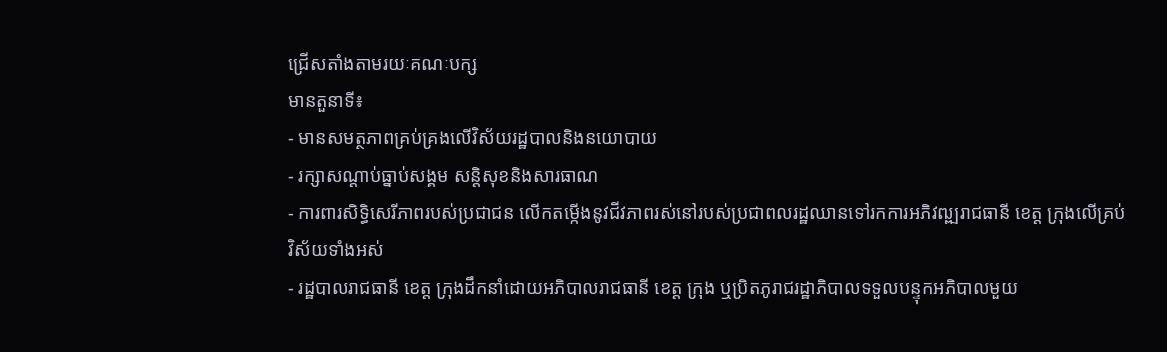ជ្រើសតាំងតាមរយៈគណៈបក្ស
មានតួនាទី៖
- មានសមត្ថភាពគ្រប់គ្រងលើវិស័យរដ្ឋបាលនិងនយោបាយ
- រក្សាសណ្តាប់ធ្នាប់សង្គម សន្តិសុខនិងសារធាណ
- ការពារសិទ្ធិសេរីភាពរបស់ប្រជាជន លើកតម្កើងនូវជីវភាពរស់នៅរបស់ប្រជាពលរដ្ឋឈានទៅរកការអភិវឍ្ឍរាជធានី ខេត្ត ក្រុងលើគ្រប់វិស័យទាំងអស់
- រដ្ឋបាលរាជធានី ខេត្ត ក្រុងដឹកនាំដោយអភិបាលរាជធានី ខេត្ត ក្រុង ឬប្រិតភូរាជរដ្ឋាភិបាលទទួលបន្ទុកអភិបាលមួយ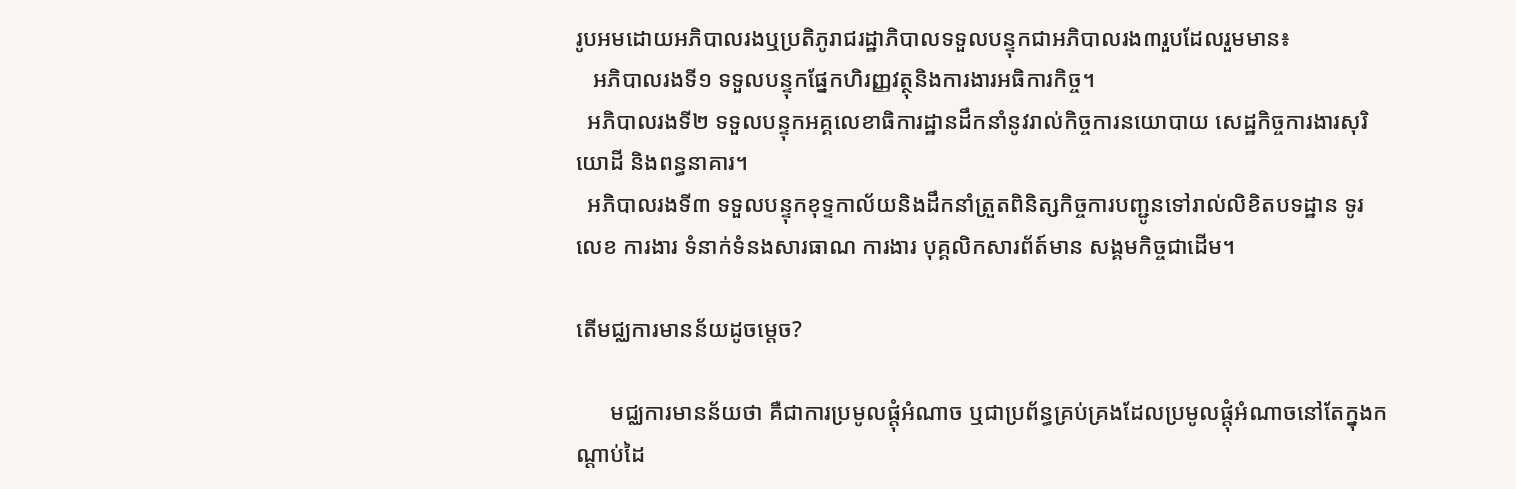រូបអមដោយអភិបាលរងឬប្រតិភូរាជរដ្ឋាភិបាលទទួលបន្ទុកជាអភិបាលរង៣រួបដែលរួមមាន៖
   អភិបាលរងទី១ ទទួលបន្ទុកផ្នែកហិរញ្ញវត្ថុនិងការងារអធិការកិច្ច។
  អភិបាលរងទី២ ទទួលបន្ទុកអគ្គលេខាធិការដ្ឋានដឹកនាំនូវរាល់កិច្ចការនយោបាយ សេដ្ឋកិច្ចការងារសុរិយោដី និងពន្ធនាគារ។
  អភិបាលរងទី៣ ទទួលបន្ទុកខុទ្ទកាល័យនិងដឹកនាំត្រួតពិនិត្សកិច្ចការបញ្ជូនទៅរាល់លិខិតបទដ្ឋាន ទូរលេខ ការងារ ទំនាក់ទំនងសារធាណ ការងារ បុគ្គលិកសារព័ត៍មាន សង្គមកិច្ចជាដើម។

តើមជ្ឈការមានន័យដូចម្តេច?

      មជ្ឈការមានន័យថា គឺជាការប្រមូលផ្តុំអំណាច ឬជាប្រព័ន្ធគ្រប់គ្រងដែលប្រមូលផ្តុំអំណាចនៅតែក្នុងកណ្តាប់ដៃ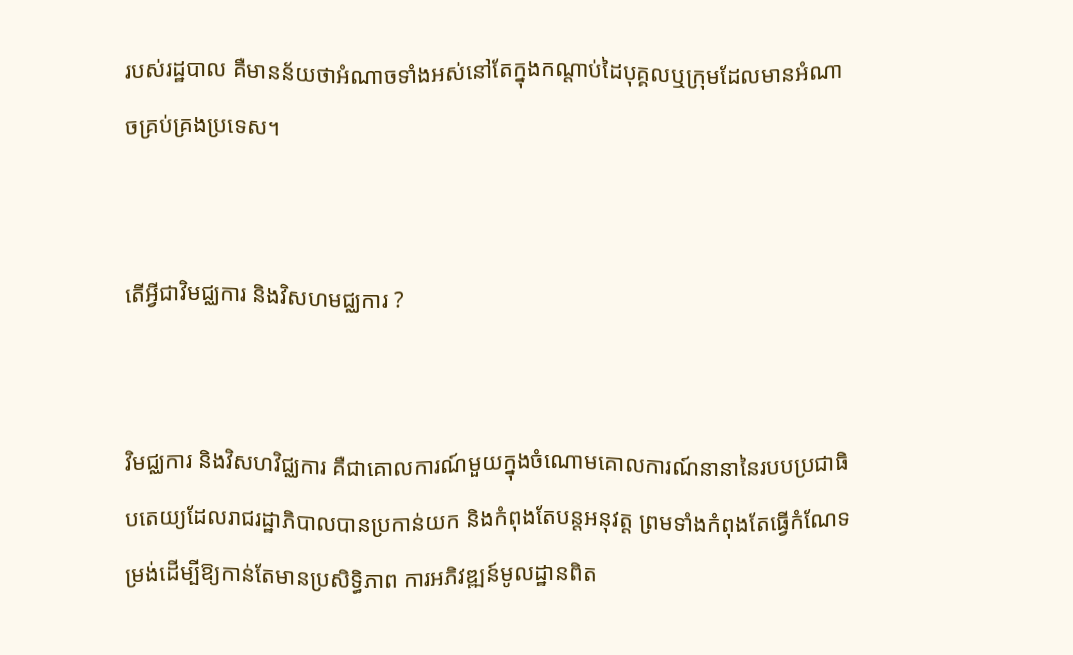របស់រដ្ឋបាល គឺមានន័យថាអំណាចទាំងអស់នៅតែក្នុងកណ្តាប់ដៃបុគ្គលឬក្រុមដែលមានអំណាចគ្រប់គ្រងប្រទេស។


តើអ្វីជាវិមជ្ឈការ និងវិសហមជ្ឈការ ?


វិមជ្ឈការ និងវិសហវិជ្ឈការ គឺជាគោលការណ៍មួយក្នុងចំណោមគោលការណ៍នានានៃរបបប្រជាធិបតេយ្យដែលរាជរដ្ឋាភិបាលបានប្រកាន់យក និងកំពុងតែបន្តអនុវត្ត ព្រមទាំងកំពុងតែធ្វើកំណែទម្រង់ដើម្បីឱ្យកាន់តែមានប្រសិទ្ធិភាព ការអភិវឌ្ឍន៍មូលដ្ឋានពិត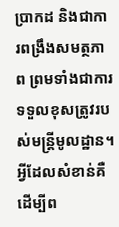ប្រាកដ និងជាការពង្រឹងសមត្ថភាព ព្រមទាំងជាការទទួលខុសត្រូវរបស់មន្ត្រីមូលដ្ឋាន។ អ្វីដែលសំខាន់គឺដើម្បីព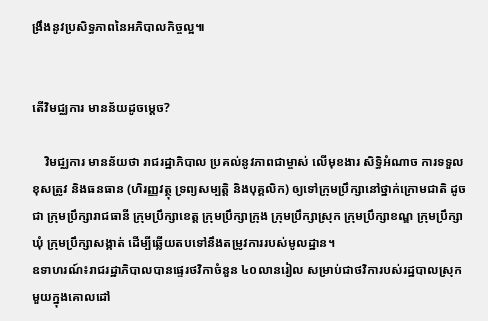ង្រឹងនូវប្រសិទ្ធភាពនៃអភិបាលកិច្ចល្អ៕


តើវិមជ្ឈការ មានន័យដូចម្ដេច?

    វិមជ្ឈការ មានន័យថា រាជរដ្ឋាភិបាល ប្រគល់នូវភាពជាម្ចាស់ លើមុខងារ សិទ្ធិអំណាច ការទទួលខុសត្រូវ និងធនធាន (ហិរញ្ញវត្ថុ ទ្រព្យសម្បត្តិ និងបុគ្គលិក) ឲ្យទៅក្រុមប្រឹក្សានៅថ្នាក់ក្រោមជាតិ ដូចជា ក្រុមប្រឹក្សារាជធានី ក្រុមប្រឹក្សាខេត្ត ក្រុមប្រឹក្សាក្រុង ក្រុមប្រឹក្សាស្រុក ក្រុមប្រឹក្សាខណ្ឌ ក្រុមប្រឹក្សាឃុំ ក្រុមប្រឹក្សាសង្កាត់ ដើម្បីឆ្លើយតបទៅនឹងតម្រូវការរបស់មូលដ្ឋាន។
ឧទាហរណ៍៖រាជរដ្ឋាភិបាលបានផ្ទេរថវិកាចំនួន ៤០លានរៀល សម្រាប់ជាថវិការបស់រដ្ឋបាលស្រុកមួយក្នុងគោលដៅ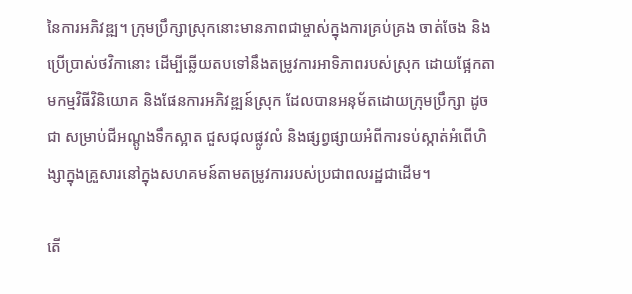នៃការអភិវឌ្ឍ។ ក្រុមប្រឹក្សាស្រុកនោះមានភាពជាម្ចាស់ក្នុងការគ្រប់គ្រង ចាត់ចែង និងប្រើប្រាស់ថវិកានោះ ដើម្បីឆ្លើយតបទៅនឹងតម្រូវការអាទិភាពរបស់ស្រុក ដោយផ្អែកតាមកម្មវិធីវិនិយោគ និងផែនការអភិវឌ្ឍន៍ស្រុក ដែលបានអនុម័តដោយក្រុមប្រឹក្សា ដូចជា សម្រាប់ជីអណ្ដូងទឹកស្អាត ជួសជុលផ្លូវលំ និងផ្សព្វផ្សាយអំពីការទប់ស្កាត់អំពើហិង្សាក្នុងគ្រួសារនៅក្នុងសហគមន៍តាមតម្រូវការរបស់ប្រជាពលរដ្ឋជាដើម។

តើ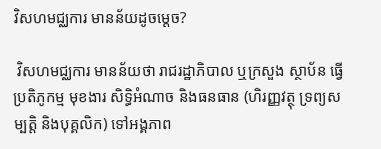វិសហមជ្ឈការ មានន័យដូចម្ដេច?

 វិសហមជ្ឈការ មានន័យថា រាជរដ្ឋាភិបាល ឬក្រសួង ស្ថាប័ន ធ្វើប្រតិភូកម្ម មុខងារ សិទ្ធិអំណាច និងធនធាន (ហិរញ្ញវត្ថុ ទ្រព្យសម្បត្តិ និងបុគ្គលិក) ទៅអង្គភាព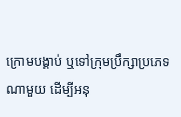ក្រោមបង្គាប់ ឬទៅក្រុមប្រឹក្សាប្រភេទណាមួយ ដើម្បីអនុ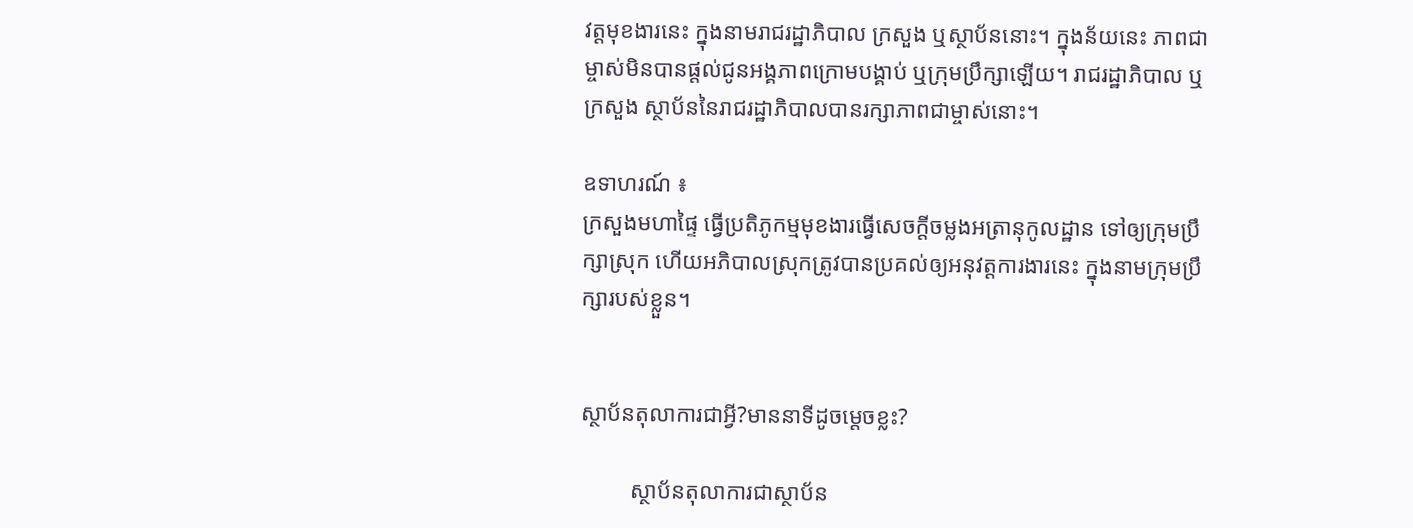វត្តមុខងារនេះ ក្នុងនាមរាជរដ្ឋាភិបាល ក្រសួង ឬស្ថាប័ននោះ។ ក្នុងន័យនេះ ភាពជាម្ចាស់មិនបានផ្តល់ជូនអង្គភាពក្រោមបង្គាប់ ឬក្រុមប្រឹក្សាឡើយ។ រាជរដ្ឋាភិបាល ឬក្រសួង ស្ថាប័ននៃរាជរដ្ឋាភិបាលបានរក្សាភាពជាម្ចាស់នោះ។

ឧទាហរណ៍ ៖
ក្រសួងមហាផ្ទៃ ធ្វើប្រតិភូកម្មមុខងារធ្វើសេចក្តីចម្លងអត្រានុកូលដ្ឋាន ទៅឲ្យក្រុមប្រឹក្សាស្រុក ហើយអភិបាលស្រុកត្រូវបានប្រគល់ឲ្យអនុវត្តការងារនេះ ក្នុងនាមក្រុមប្រឹក្សារបស់ខ្លួន។


ស្ថាប័នតុលាការជាអ្វី?មាននាទីដូចម្ដេចខ្លះ?

         ស្ថាប័នតុលាការជាស្ថាប័ន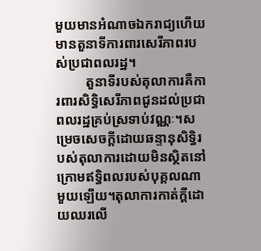មួយមានអំណាចឯករាជ្យហើយមានតួនាទីការពារសេរីភាពរបស់ប្រជាពលរដ្ឋ។
         តួនាទីរបស់តុលាការគឺការពារសិទ្ធិសេរីភាពជូនដល់ប្រជាពលរដ្ឋគ្រប់ស្រទាប់វណ្ណៈ។សម្រេចសេចក្ដីដោយឆន្ទានុសិទ្ធិរបស់តុលាការដោយមិនស្ថិតនៅក្រោមឥទ្ធិពលរបស់បុគ្គលណាមួយឡើយ។តុលាការកាត់ក្ដីដោយឈរលើ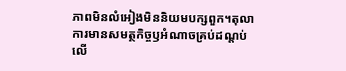ភាពមិនលំអៀងមិននិយមបក្សពួក។តុលាការមានសមត្ថកិច្ចឫអំណាចគ្រប់ដណ្ដប់លើ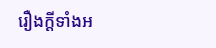រឿងក្ដីទាំងអ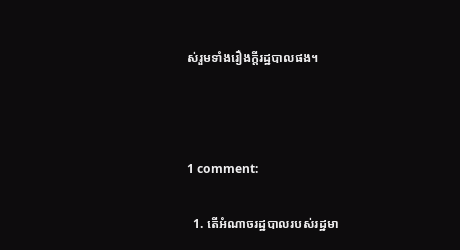ស់រួមទាំងរឿងក្ដីរដ្ឋបាលផង។



1 comment:

  1. តើអំណាចរដ្ឋបាលរបស់រដ្ឋមា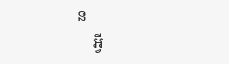ន
    អ្វី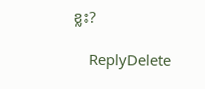ខ្លះ?

    ReplyDelete